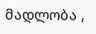მადლობა ,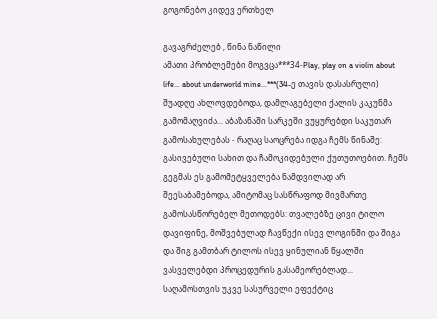გოგონებო კიდევ ერთხელ

გავაგრძელებ , წინა ნაწილი
ამათი პრობლემები მოგვცა***34-Play, play on a violin about life... about underworld mine...***(34-ე თავის დასასრული)
შუადღე ახლოვდებოდა, დამლაგებელი ქალის კაკუნმა გამომაღვიძა... აბაზანაში სარკეში ვუყურებდი საკუთარ გამოსახულებას - რაღაც საოცრება იდგა ჩემს წინაშე: გასივებული სახით და ჩამოკიდებული ქუთუთოებით. ჩემს გეგმას ეს გამომეტყველება ნამდვილად არ შეესაბამებოდა, ამიტომაც სასწრაფოდ მივმართე გამოსასწორებელ მეთოდებს: თვალებზე ცივი ტილო დავიფინე, მოშვებულად ჩავწექი ისევ ლოგინში და შიგა და შიგ გამთბარ ტილოს ისევ ყინულიან წყალში ვასველებდი პროცედურის გასამეორებლად...
საღამოსთვის უკვე სასურველი ეფექტიც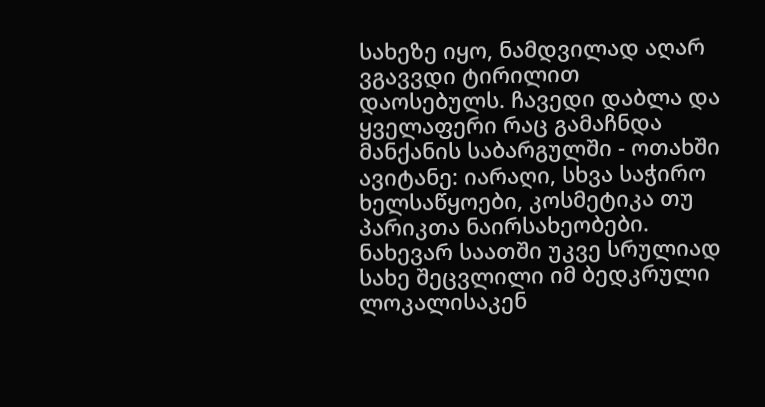სახეზე იყო, ნამდვილად აღარ ვგავვდი ტირილით დაოსებულს. ჩავედი დაბლა და ყველაფერი რაც გამაჩნდა მანქანის საბარგულში - ოთახში ავიტანე: იარაღი, სხვა საჭირო ხელსაწყოები, კოსმეტიკა თუ პარიკთა ნაირსახეობები. ნახევარ საათში უკვე სრულიად სახე შეცვლილი იმ ბედკრული ლოკალისაკენ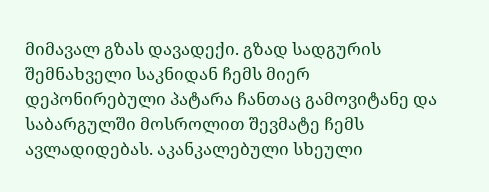მიმავალ გზას დავადექი. გზად სადგურის შემნახველი საკნიდან ჩემს მიერ დეპონირებული პატარა ჩანთაც გამოვიტანე და საბარგულში მოსროლით შევმატე ჩემს ავლადიდებას. აკანკალებული სხეული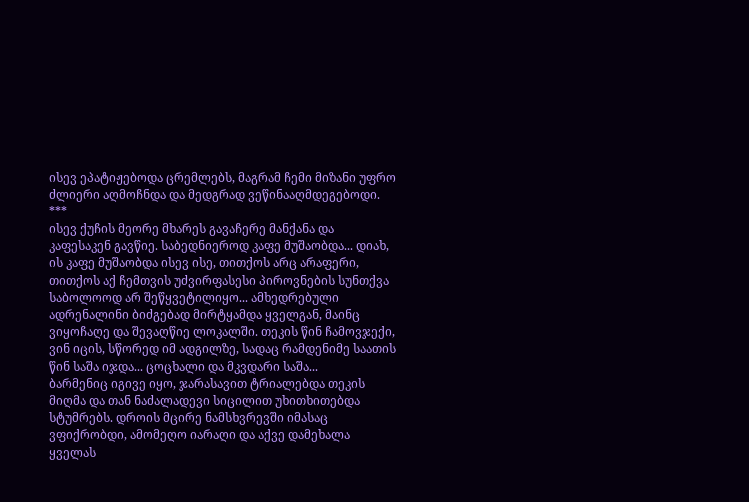ისევ ეპატიჟებოდა ცრემლებს, მაგრამ ჩემი მიზანი უფრო ძლიერი აღმოჩნდა და მედგრად ვეწინააღმდეგებოდი.
***
ისევ ქუჩის მეორე მხარეს გავაჩერე მანქანა და კაფესაკენ გავწიე. საბედნიეროდ კაფე მუშაობდა... დიახ, ის კაფე მუშაობდა ისევ ისე, თითქოს არც არაფერი, თითქოს აქ ჩემთვის უძვირფასესი პიროვნების სუნთქვა საბოლოოდ არ შეწყვეტილიყო... ამხედრებული ადრენალინი ბიძგებად მირტყამდა ყველგან, მაინც ვიყოჩაღე და შევაღწიე ლოკალში. თეკის წინ ჩამოვჯექი, ვინ იცის, სწორედ იმ ადგილზე, სადაც რამდენიმე საათის წინ საშა იჯდა... ცოცხალი და მკვდარი საშა...
ბარმენიც იგივე იყო, ჯარასავით ტრიალებდა თეკის მიღმა და თან ნაძალადევი სიცილით უხითხითებდა სტუმრებს. დროის მცირე ნამსხვრევში იმასაც ვფიქრობდი, ამომეღო იარაღი და აქვე დამეხალა ყველას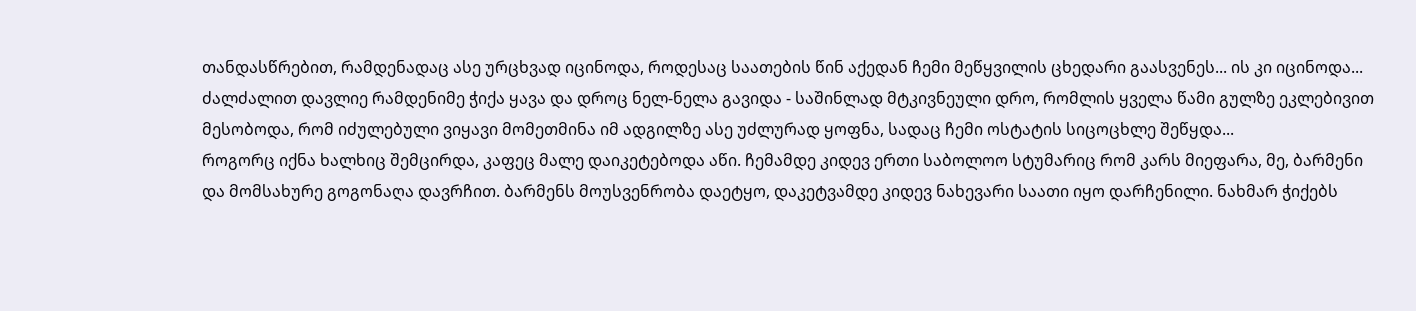თანდასწრებით, რამდენადაც ასე ურცხვად იცინოდა, როდესაც საათების წინ აქედან ჩემი მეწყვილის ცხედარი გაასვენეს... ის კი იცინოდა... ძალძალით დავლიე რამდენიმე ჭიქა ყავა და დროც ნელ-ნელა გავიდა - საშინლად მტკივნეული დრო, რომლის ყველა წამი გულზე ეკლებივით მესობოდა, რომ იძულებული ვიყავი მომეთმინა იმ ადგილზე ასე უძლურად ყოფნა, სადაც ჩემი ოსტატის სიცოცხლე შეწყდა...
როგორც იქნა ხალხიც შემცირდა, კაფეც მალე დაიკეტებოდა აწი. ჩემამდე კიდევ ერთი საბოლოო სტუმარიც რომ კარს მიეფარა, მე, ბარმენი და მომსახურე გოგონაღა დავრჩით. ბარმენს მოუსვენრობა დაეტყო, დაკეტვამდე კიდევ ნახევარი საათი იყო დარჩენილი. ნახმარ ჭიქებს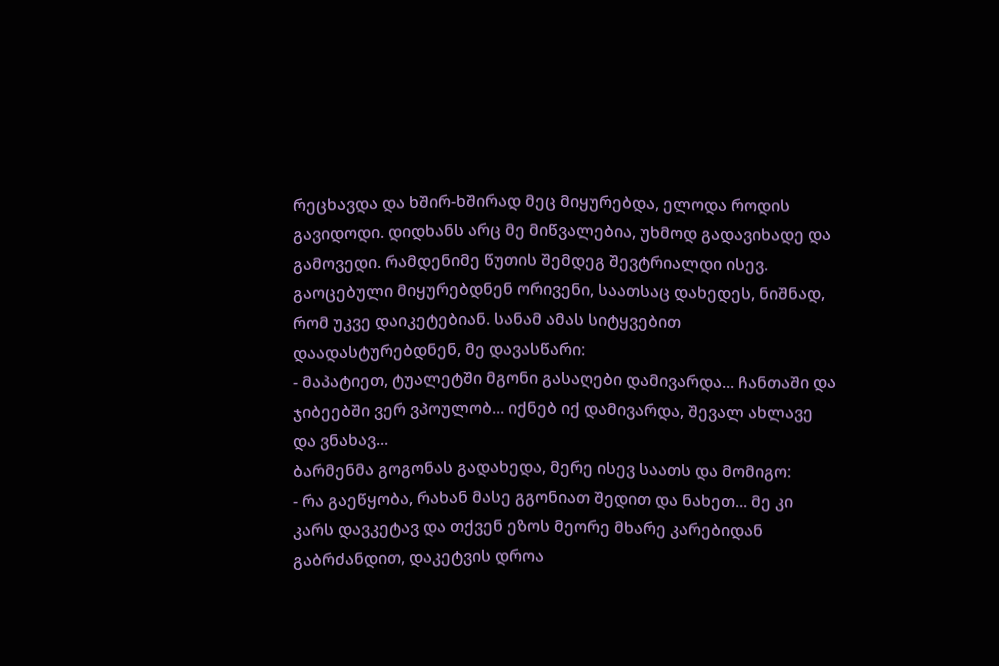რეცხავდა და ხშირ-ხშირად მეც მიყურებდა, ელოდა როდის გავიდოდი. დიდხანს არც მე მიწვალებია, უხმოდ გადავიხადე და გამოვედი. რამდენიმე წუთის შემდეგ შევტრიალდი ისევ. გაოცებული მიყურებდნენ ორივენი, საათსაც დახედეს, ნიშნად, რომ უკვე დაიკეტებიან. სანამ ამას სიტყვებით დაადასტურებდნენ, მე დავასწარი:
- მაპატიეთ, ტუალეტში მგონი გასაღები დამივარდა... ჩანთაში და ჯიბეებში ვერ ვპოულობ... იქნებ იქ დამივარდა, შევალ ახლავე და ვნახავ...
ბარმენმა გოგონას გადახედა, მერე ისევ საათს და მომიგო:
- რა გაეწყობა, რახან მასე გგონიათ შედით და ნახეთ... მე კი კარს დავკეტავ და თქვენ ეზოს მეორე მხარე კარებიდან გაბრძანდით, დაკეტვის დროა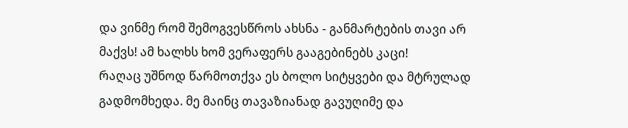და ვინმე რომ შემოგვესწროს ახსნა - განმარტების თავი არ მაქვს! ამ ხალხს ხომ ვერაფერს გააგებინებს კაცი!
რაღაც უშნოდ წარმოთქვა ეს ბოლო სიტყვები და მტრულად გადმომხედა. მე მაინც თავაზიანად გავუღიმე და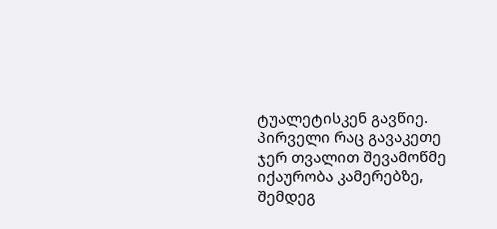ტუალეტისკენ გავწიე. პირველი რაც გავაკეთე ჯერ თვალით შევამოწმე იქაურობა კამერებზე, შემდეგ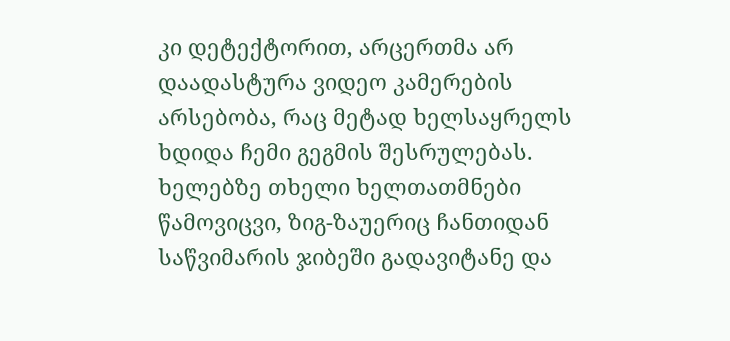კი დეტექტორით, არცერთმა არ დაადასტურა ვიდეო კამერების არსებობა, რაც მეტად ხელსაყრელს ხდიდა ჩემი გეგმის შესრულებას. ხელებზე თხელი ხელთათმნები წამოვიცვი, ზიგ-ზაუერიც ჩანთიდან საწვიმარის ჯიბეში გადავიტანე და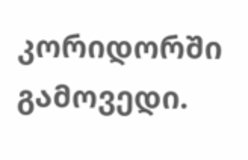კორიდორში გამოვედი.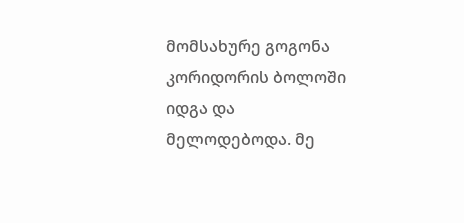მომსახურე გოგონა კორიდორის ბოლოში იდგა და მელოდებოდა. მე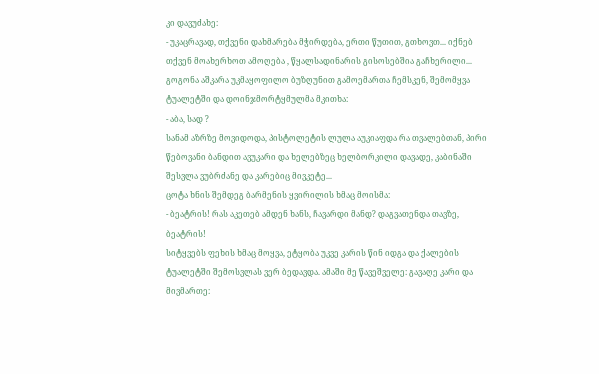კი დავუძახე:
- უკაცრავად, თქვენი დახმარება მჭირდება, ერთი წუთით, გთხოვთ... იქნებ თქვენ მოახერხოთ ამოღება , წყალსადინარის გისოსებშია გაჩხერილი...
გოგონა აშკარა უკმაყოფილო ბუზღუნით გამოემართა ჩემსკენ, შემომყვა ტუალეტში და დოინჯმორტყმულმა მკითხა:
- აბა, სად ?
სანამ აზრზე მოვიდოდა, პისტოლეტის ლულა აუკიაფდა რა თვალებთან, პირი წებოვანი ბანდით ავუკარი და ხელებზეც ხელბორკილი დავადე, კაბინაში შესვლა ვუბრძანე და კარებიც მივკეტე...
ცოტა ხნის შემდეგ ბარმენის ყვირილის ხმაც მოისმა:
- ბეატრის! რას აკეთებ ამდენ ხანს, ჩავარდი მანდ? დაგვათენდა თავზე, ბეატრის!
სიტყვებს ფეხის ხმაც მოყვა, ეტყობა უკვე კარის წინ იდგა და ქალების ტუალეტში შემოსვლას ვერ ბედავდა. ამაში მე წავეშველე: გავაღე კარი და მივმართე: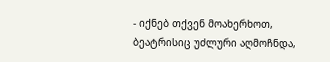- იქნებ თქვენ მოახერხოთ, ბეატრისიც უძლური აღმოჩნდა,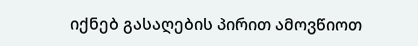იქნებ გასაღების პირით ამოვწიოთ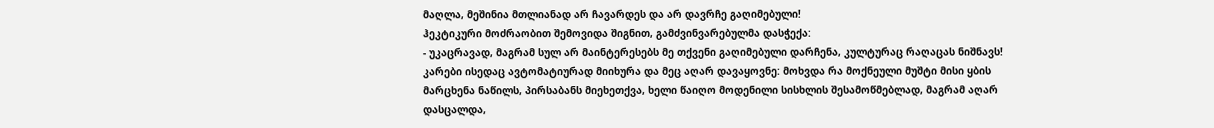მაღლა, მეშინია მთლიანად არ ჩავარდეს და არ დავრჩე გაღიმებული!
ჰეკტიკური მოძრაობით შემოვიდა შიგნით, გამძვინვარებულმა დასჭექა:
- უკაცრავად, მაგრამ სულ არ მაინტერესებს მე თქვენი გაღიმებული დარჩენა, კულტურაც რაღაცას ნიშნავს!
კარები ისედაც ავტომატიურად მიიხურა და მეც აღარ დავაყოვნე: მოხვდა რა მოქნეული მუშტი მისი ყბის მარცხენა ნაწილს, პირსაბანს მიეხეთქვა, ხელი წაიღო მოდენილი სისხლის შესამოწმებლად, მაგრამ აღარ დასცალდა,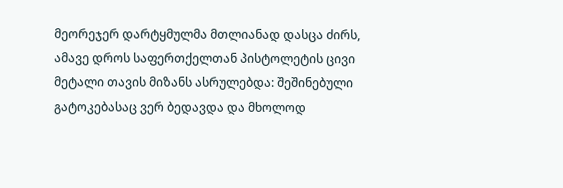მეორეჯერ დარტყმულმა მთლიანად დასცა ძირს, ამავე დროს საფერთქელთან პისტოლეტის ცივი მეტალი თავის მიზანს ასრულებდა: შეშინებული გატოკებასაც ვერ ბედავდა და მხოლოდ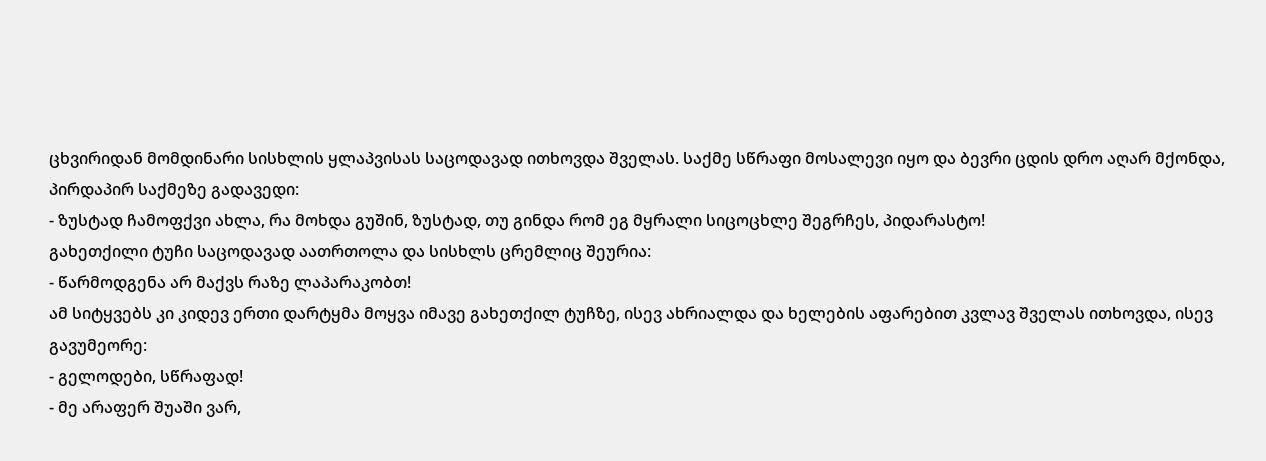ცხვირიდან მომდინარი სისხლის ყლაპვისას საცოდავად ითხოვდა შველას. საქმე სწრაფი მოსალევი იყო და ბევრი ცდის დრო აღარ მქონდა, პირდაპირ საქმეზე გადავედი:
- ზუსტად ჩამოფქვი ახლა, რა მოხდა გუშინ, ზუსტად, თუ გინდა რომ ეგ მყრალი სიცოცხლე შეგრჩეს, პიდარასტო!
გახეთქილი ტუჩი საცოდავად აათრთოლა და სისხლს ცრემლიც შეურია:
- წარმოდგენა არ მაქვს რაზე ლაპარაკობთ!
ამ სიტყვებს კი კიდევ ერთი დარტყმა მოყვა იმავე გახეთქილ ტუჩზე, ისევ ახრიალდა და ხელების აფარებით კვლავ შველას ითხოვდა, ისევ გავუმეორე:
- გელოდები, სწრაფად!
- მე არაფერ შუაში ვარ,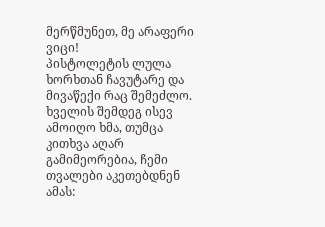მერწმუნეთ, მე არაფერი ვიცი!
პისტოლეტის ლულა ხორხთან ჩავუტარე და მივაწექი რაც შემეძლო. ხველის შემდეგ ისევ ამოიღო ხმა, თუმცა კითხვა აღარ გამიმეორებია, ჩემი თვალები აკეთებდნენ ამას: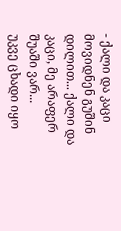- ქალი და კაცი მოვიდნენ გუშინ დილით... ქალი და კაცი, მე არაფერ შუაში ვარ...
უკვე ცხადი იყო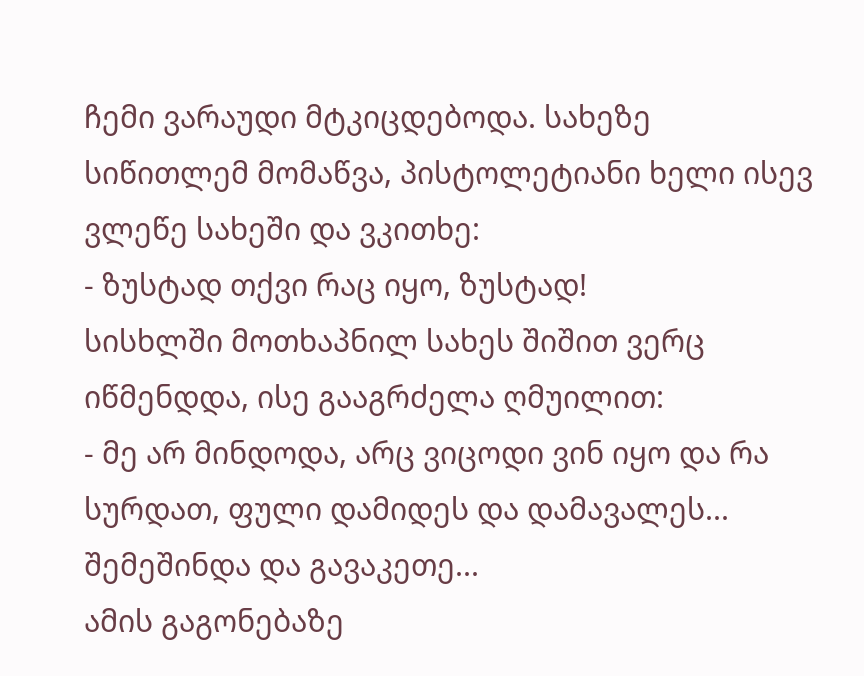ჩემი ვარაუდი მტკიცდებოდა. სახეზე სიწითლემ მომაწვა, პისტოლეტიანი ხელი ისევ ვლეწე სახეში და ვკითხე:
- ზუსტად თქვი რაც იყო, ზუსტად!
სისხლში მოთხაპნილ სახეს შიშით ვერც იწმენდდა, ისე გააგრძელა ღმუილით:
- მე არ მინდოდა, არც ვიცოდი ვინ იყო და რა სურდათ, ფული დამიდეს და დამავალეს... შემეშინდა და გავაკეთე...
ამის გაგონებაზე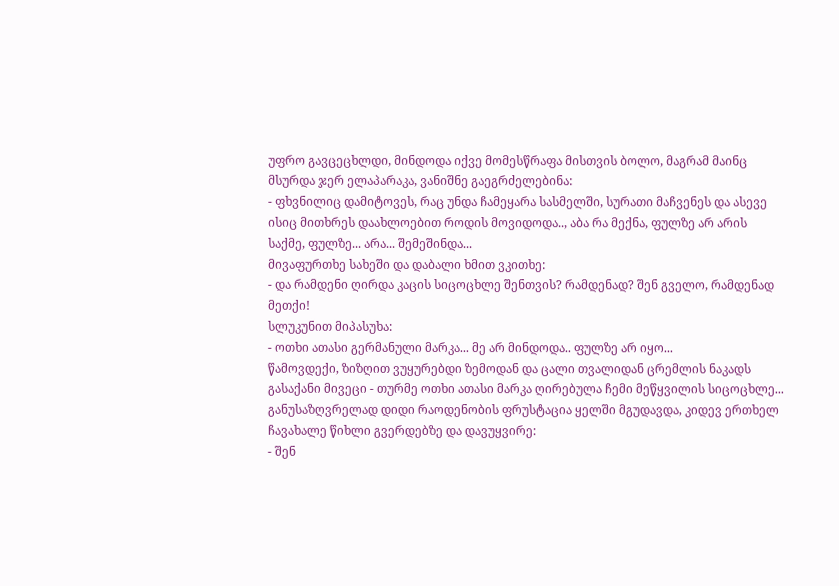უფრო გავცეცხლდი, მინდოდა იქვე მომესწრაფა მისთვის ბოლო, მაგრამ მაინც მსურდა ჯერ ელაპარაკა, ვანიშნე გაეგრძელებინა:
- ფხვნილიც დამიტოვეს, რაც უნდა ჩამეყარა სასმელში, სურათი მაჩვენეს და ასევე ისიც მითხრეს დაახლოებით როდის მოვიდოდა.., აბა რა მექნა, ფულზე არ არის საქმე, ფულზე... არა... შემეშინდა...
მივაფურთხე სახეში და დაბალი ხმით ვკითხე:
- და რამდენი ღირდა კაცის სიცოცხლე შენთვის? რამდენად? შენ გველო, რამდენად მეთქი!
სლუკუნით მიპასუხა:
- ოთხი ათასი გერმანული მარკა... მე არ მინდოდა.. ფულზე არ იყო...
წამოვდექი, ზიზღით ვუყურებდი ზემოდან და ცალი თვალიდან ცრემლის ნაკადს გასაქანი მივეცი - თურმე ოთხი ათასი მარკა ღირებულა ჩემი მეწყვილის სიცოცხლე... განუსაზღვრელად დიდი რაოდენობის ფრუსტაცია ყელში მგუდავდა, კიდევ ერთხელ ჩავახალე წიხლი გვერდებზე და დავუყვირე:
- შენ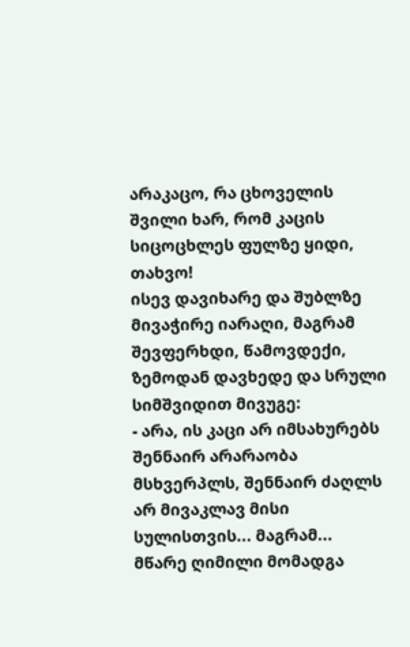არაკაცო, რა ცხოველის შვილი ხარ, რომ კაცის სიცოცხლეს ფულზე ყიდი, თახვო!
ისევ დავიხარე და შუბლზე მივაჭირე იარაღი, მაგრამ შევფერხდი, წამოვდექი, ზემოდან დავხედე და სრული სიმშვიდით მივუგე:
- არა, ის კაცი არ იმსახურებს შენნაირ არარაობა მსხვერპლს, შენნაირ ძაღლს არ მივაკლავ მისი სულისთვის... მაგრამ...
მწარე ღიმილი მომადგა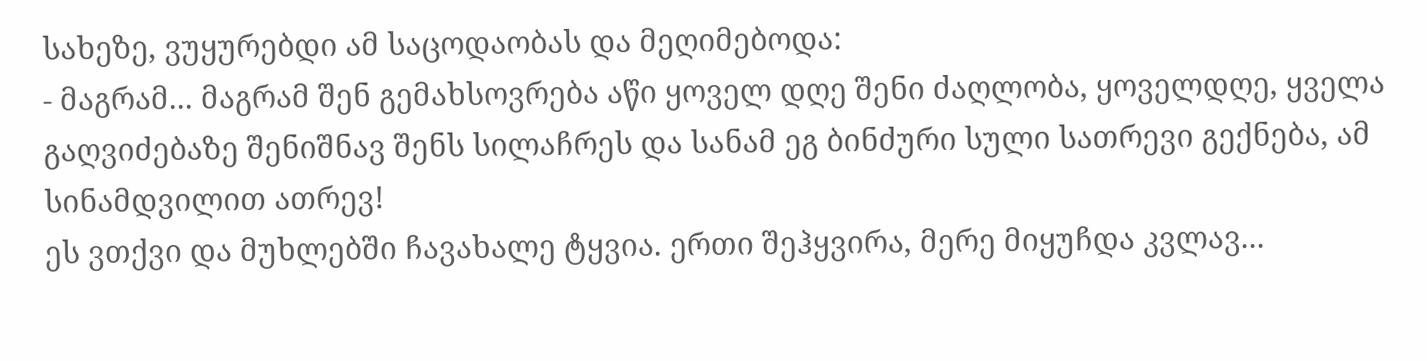სახეზე, ვუყურებდი ამ საცოდაობას და მეღიმებოდა:
- მაგრამ... მაგრამ შენ გემახსოვრება აწი ყოველ დღე შენი ძაღლობა, ყოველდღე, ყველა გაღვიძებაზე შენიშნავ შენს სილაჩრეს და სანამ ეგ ბინძური სული სათრევი გექნება, ამ სინამდვილით ათრევ!
ეს ვთქვი და მუხლებში ჩავახალე ტყვია. ერთი შეჰყვირა, მერე მიყუჩდა კვლავ...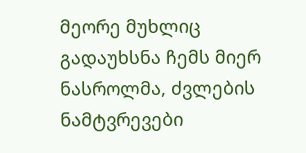მეორე მუხლიც გადაუხსნა ჩემს მიერ ნასროლმა, ძვლების ნამტვრევები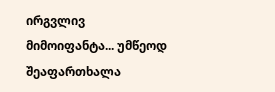ირგვლივ მიმოიფანტა... უმწეოდ შეაფართხალა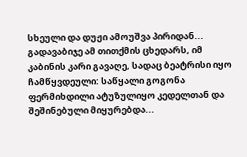სხეული და დუჟი ამოუშვა პირიდან... გადავაბიჯე ამ თითქმის ცხედარს, იმ კაბინის კარი გავაღე, სადაც ბეატრისი იყო ჩამწყვდეული: საწყალი გოგონა ფერმიხდილი ატუზულიყო კედელთან და შეშინებული მიყურებდა...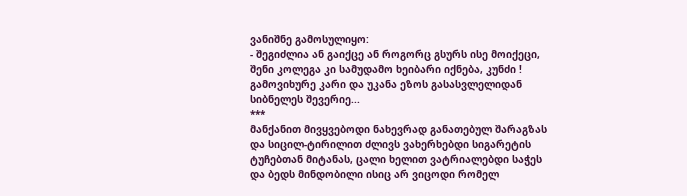ვანიშნე გამოსულიყო:
- შეგიძლია ან გაიქცე ან როგორც გსურს ისე მოიქეცი, შენი კოლეგა კი სამუდამო ხეიბარი იქნება, კუნძი !
გამოვიხურე კარი და უკანა ეზოს გასასვლელიდან სიბნელეს შევერიე...
***
მანქანით მივყვებოდი ნახევრად განათებულ შარაგზას და სიცილ-ტირილით ძლივს ვახერხებდი სიგარეტის ტუჩებთან მიტანას, ცალი ხელით ვატრიალებდი საჭეს და ბედს მინდობილი ისიც არ ვიცოდი რომელ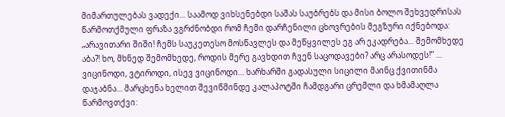მიმართულებას ვადექი... საამოდ ვიხსენებდი საშას საუბრებს და მისი ბოლო შეხვედრისას წარმოთქმული ფრაზა ვგრძნობდი რომ ჩემი დარჩენილი ცხოვრების მეგზური იქნებოდა: „არავითარი შიში! ჩემს საუკეთესო მოსწავლეს და მეწყვილეს ეგ არ ეკადრება... შემომხედე აბა?! ხო, მხნედ შემომხედე, როდის მერე გავხდით ჩვენ საცოდავები? არც არასოდეს!“ ... ვიცინოდი, ვტიროდი, ისევ ვიცინოდი... ხარხარში გადასული სიცილი მაინც ქვითინმა დაჯაბნა... მარცხენა ხელით შევიწმინდე კალაპოტში ჩამდგარი ცრემლი და ხმამაღლა წარმოვთქვი: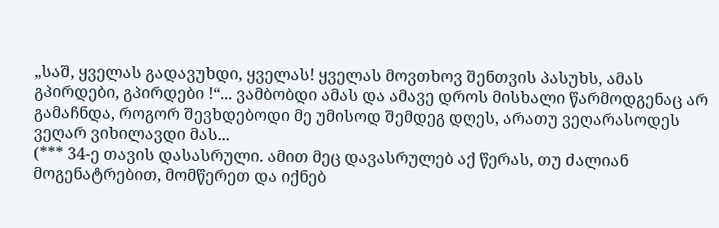„საშ, ყველას გადავუხდი, ყველას! ყველას მოვთხოვ შენთვის პასუხს, ამას გპირდები, გპირდები !“... ვამბობდი ამას და ამავე დროს მისხალი წარმოდგენაც არ გამაჩნდა, როგორ შევხდებოდი მე უმისოდ შემდეგ დღეს, არათუ ვეღარასოდეს ვეღარ ვიხილავდი მას...
(*** 34-ე თავის დასასრული. ამით მეც დავასრულებ აქ წერას, თუ ძალიან მოგენატრებით, მომწერეთ და იქნებ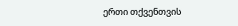ერთი თქვენთვის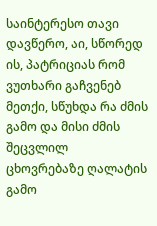საინტერესო თავი დავწერო, აი, სწორედ ის, პატრიციას რომ ვუთხარი გაჩვენებ მეთქი, სწუხდა რა ძმის გამო და მისი ძმის შეცვლილ ცხოვრებაზე ღალატის გამო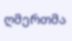ღმერთმა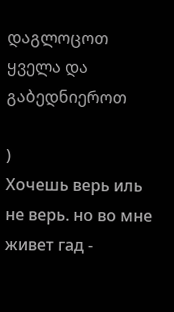დაგლოცოთ ყველა და გაბედნიეროთ

)
Хочешь верь иль не верь. но во мне живет гад -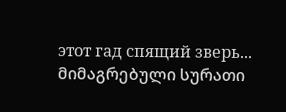этот гад спящий зверь...
მიმაგრებული სურათი